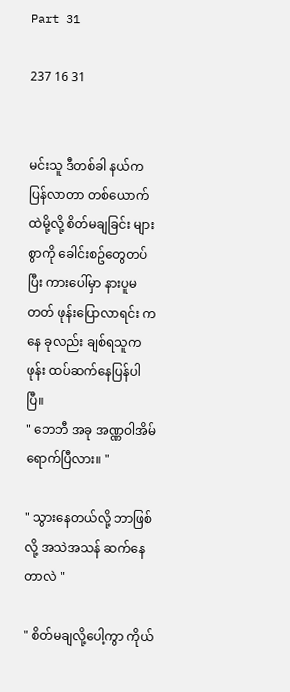Part 31

237 16 31


မင်းသူ ဒီတစ်ခါ နယ်က ပြန်လာတာ တစ်ယောက်ထဲမို့လို့ စိတ်မချခြင်း များစွာကို ခေါင်းစဥ်တွေတပ်ပြီး ကားပေါ်မှာ နားပူမတတ် ဖုန်းပြောလာရင်း ကနေ ခုလည်း ချစ်ရသူက ဖုန်း ထပ်ဆက်နေပြန်ပါပြီ။
" ဘေဘီ အခု အဏ္ဏဝါအိမ် ရောက်ပြီလား။ "

" သွားနေတယ်လို့ ဘာဖြစ်လို့ အသဲအသန် ဆက်နေတာလဲ "

" စိတ်မချလို့ပေါ့ကွာ ကိုယ်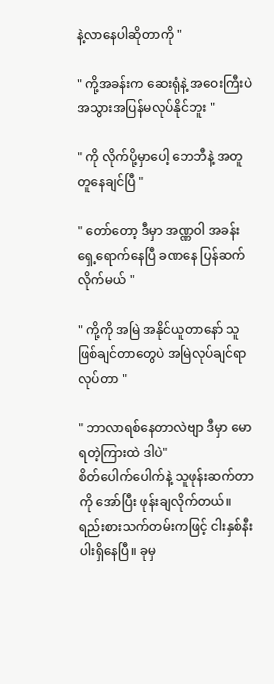နဲ့လာနေပါဆိုတာကို "

" ကို့အခန်းက ဆေးရုံနဲ့ အဝေးကြီးပဲ အသွားအပြန်မလုပ်နိုင်ဘူး "

" ကို လိုက်ပို့မှာပေါ့ ဘေဘီနဲ့ အတူတူနေချင်ပြီ "

" တော်တော့ ဒီမှာ အဏ္ဏဝါ အခန်းရှေ့ရောက်နေပြီ ခဏနေ ပြန်ဆက်လိုက်မယ် "

" ကို့ကို အမြဲ အနိုင်ယူတာနော် သူဖြစ်ချင်တာတွေပဲ အမြဲလုပ်ချင်ရာ လုပ်တာ "

" ဘာလာရစ်နေတာလဲဗျာ ဒီမှာ မောရတဲ့ကြားထဲ ဒါပဲ"
စိတ်ပေါက်ပေါက်နဲ့ သူဖုန်းဆက်တာကို အော်ပြီး ဖုန်းချလိုက်တယ်။ ရည်းစားသက်တမ်းကဖြင့် ငါးနှစ်နီးပါးရှိနေပြီ။ ခုမှ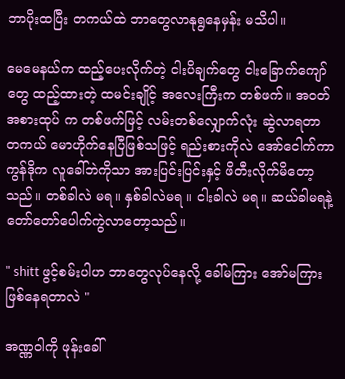ဘာပိုးထပြီး တကယ်ထဲ ဘာတွေလာနုရွနေမှန်း မသိပါ။

မေမေနယ်က ထည့်ပေးလိုက်တဲ့ ငါးပိချက်တွေ ငါးခြောက်ကျော် တွေ ထည့်ထားတဲ့ ထမင်းချိုင့် အလေးကြီးက တစ်ဖက်။ အဝတ်အစားထုပ် က တစ်ဖက်ဖြင့် လမ်းတစ်လျှောက်လုံး ဆွဲလာရတာ တကယ် မောဟိုက်နေပြီဖြစ်သဖြင့် ရည်းစားကိုလဲ အော်ငေါက်ကာ ကွန်ဒိုက လူခေါ်ဘဲကိုသာ အားပြင်းပြင်းနှင့် ဖိတီးလိုက်မိတော့သည်။ တစ်ခါလဲ မရ။ နှစ်ခါလဲမရ ။ ငါးခါလဲ မရ။ ဆယ်ခါမရနဲ့ တော်တော်ပေါက်ကွဲလာတော့သည်။

" shitt ဖွင့်စမ်းပါဟ ဘာတွေလုပ်နေလို့ ခေါ်မကြား အော်မကြားဖြစ်နေရတာလဲ "

အဏ္ဏဝါကို ဖုန်းခေါ်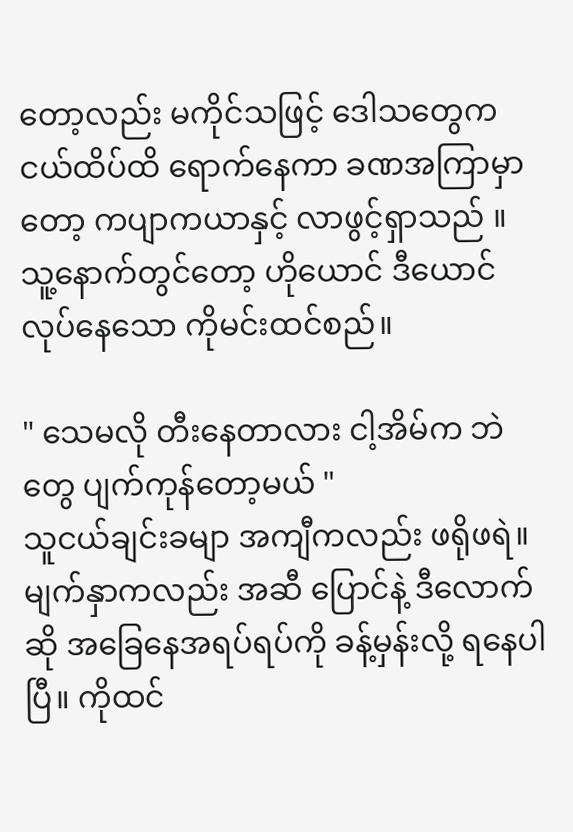တော့လည်း မကိုင်သဖြင့် ဒေါသတွေက ငယ်ထိပ်ထိ ရောက်နေကာ ခဏအကြာမှာတော့ ကပျာကယာနှင့် လာဖွင့်ရှာသည် ။ သူ့နောက်တွင်တော့ ဟိုယောင် ဒီယောင် လုပ်နေသော ကိုမင်းထင်စည်။

" သေမလို တီးနေတာလား ငါ့အိမ်က ဘဲတွေ ပျက်ကုန်တော့မယ် "
သူငယ်ချင်းခမျာ အကျီကလည်း ဖရိုဖရဲ။ မျက်နှာကလည်း အဆီ ပြောင်နဲ့ ဒီလောက်ဆို အခြေနေအရပ်ရပ်ကို ခန့်မှန်းလို့ ရနေပါပြီ။ ကိုထင်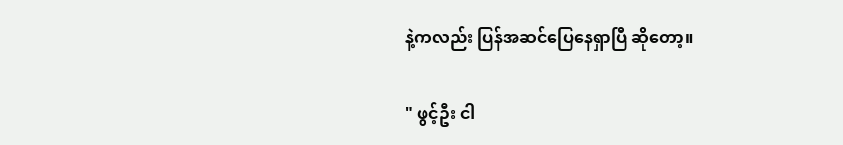နဲ့ကလည်း ပြန်အဆင်ပြေနေရှာပြီ ဆိုတော့။

" ဖွင့်ဦး ငါ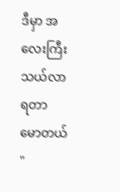ဒီမှာ အလေးကြီး သယ်လာရတာ မောတယ် "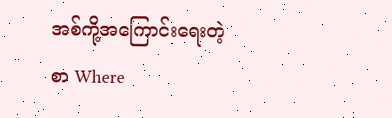အစ်ကို့အကြောင်းရေးတဲ့စာ Where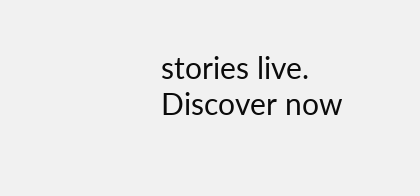stories live. Discover now